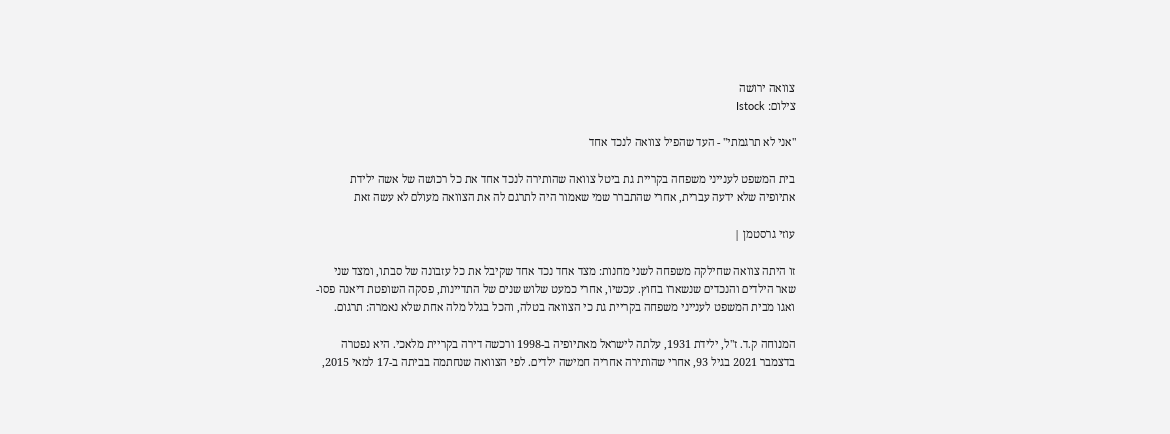צוואה ירושה
צילום: Istock

"אני לא תרגמתי" - העד שהפיל צוואה לנכד אחד

בית המשפט לענייני משפחה בקריית גת ביטל צוואה שהותירה לנכד אחד את כל רכושה של אשה ילידת אתיופיה שלא ידעה עברית, אחרי שהתברר שמי שאמור היה לתרגם לה את הצוואה מעולם לא עשה זאת

עוזי גרסטמן |

זו היתה צוואה שחילקה משפחה לשני מחנות: מצד אחד נכד אחד שקיבל את כל עזבונה של סבתו, ומצד שני שאר הילדים והנכדים שנשארו בחוץ. עכשיו, אחרי כמעט שלוש שנים של התדיינות, פסקה השופטת דיאנה פסו-ואגו מבית המשפט לענייני משפחה בקריית גת כי הצוואה בטלה, והכל בגלל מלה אחת שלא נאמרה: תרגום.

המנוחה ק.ד. ז"ל, ילידת 1931, עלתה לישראל מאתיופיה ב-1998 ורכשה דירה בקריית מלאכי. היא נפטרה בדצמבר 2021 בגיל 93, אחרי שהותירה אחריה חמישה ילדים. לפי הצוואה שנחתמה בביתה ב-17 למאי 2015,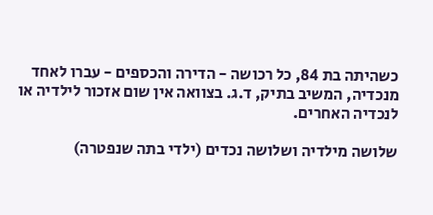כשהיתה בת 84, כל רכושה - הדירה והכספים - עברו לאחד מנכדיה, המשיב בתיק, ד.ג. בצוואה אין שום אזכור לילדיה או לנכדיה האחרים.

שלושה מילדיה ושלושה נכדים (ילדי בתה שנפטרה)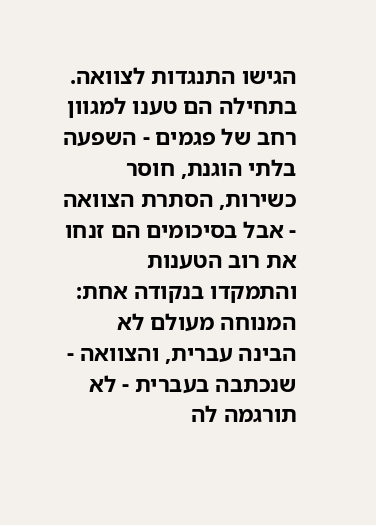הגישו התנגדות לצוואה. בתחילה הם טענו למגוון רחב של פגמים - השפעה בלתי הוגנת, חוסר כשירות, הסתרת הצוואה - אבל בסיכומים הם זנחו את רוב הטענות והתמקדו בנקודה אחת: המנוחה מעולם לא הבינה עברית, והצוואה - שנכתבה בעברית - לא תורגמה לה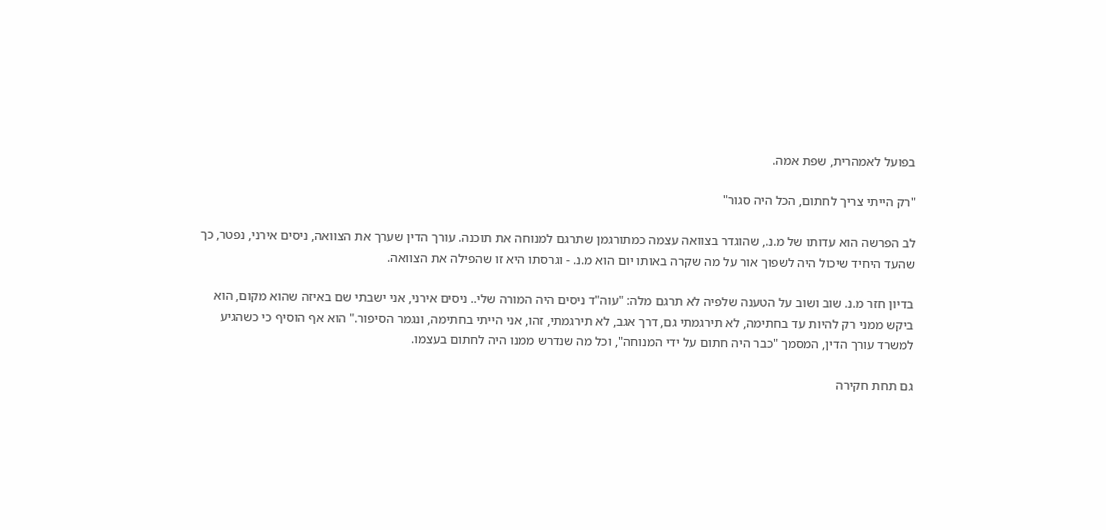בפועל לאמהרית, שפת אמה.

"רק הייתי צריך לחתום, הכל היה סגור"

לב הפרשה הוא עדותו של מ.נ., שהוגדר בצוואה עצמה כמתורגמן שתרגם למנוחה את תוכנה. עורך הדין שערך את הצוואה, ניסים אירני, נפטר, כך שהעד היחיד שיכול היה לשפוך אור על מה שקרה באותו יום הוא מ.נ. - וגרסתו היא זו שהפילה את הצוואה.

בדיון חזר מ.נ. שוב ושוב על הטענה שלפיה לא תרגם מלה: "עוה"ד ניסים היה המורה שלי.. ניסים אירני, אני ישבתי שם באיזה שהוא מקום, הוא ביקש ממני רק להיות עד בחתימה, לא תירגמתי גם, דרך אגב, לא תירגמתי, זהו, אני הייתי בחתימה, ונגמר הסיפור." הוא אף הוסיף כי כשהגיע למשרד עורך הדין, המסמך "כבר היה חתום על ידי המנוחה", וכל מה שנדרש ממנו היה לחתום בעצמו.

גם תחת חקירה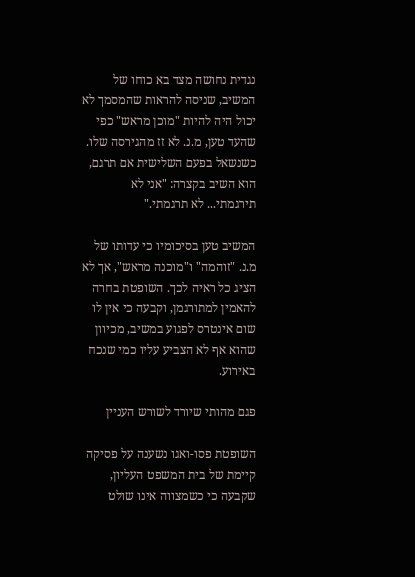נגדית נחושה מצד בא כוחו של המשיב, שניסה להראות שהמסמך לא יכול היה להיות "מוכן מראש" כפי שהעד טען, מ.נ. לא זז מהגירסה שלו. כשנשאל בפעם השלישית אם תרגם, הוא השיב בקצרה: "אני לא תירגמתי... לא תרגמתי."

המשיב טען בסיכומיו כי עדותו של מ.נ. "זוהמה" ו"מוכנה מראש", אך לא הציג כל ראיה לכך. השופטת בחרה להאמין למתורגמן, וקבעה כי אין לו שום אינטרס לפגוע במשיב, מכיוון שהוא אף לא הצביע עליו כמי שנכח באירוע.

פגם מהותי שיורד לשורש העניין

השופטת פסו-ואגו נשענה על פסיקה קיימת של בית המשפט העליון, שקבעה כי כשמצווה אינו שולט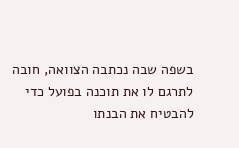בשפה שבה נכתבה הצוואה, חובה לתרגם לו את תוכנה בפועל כדי להבטיח את הבנתו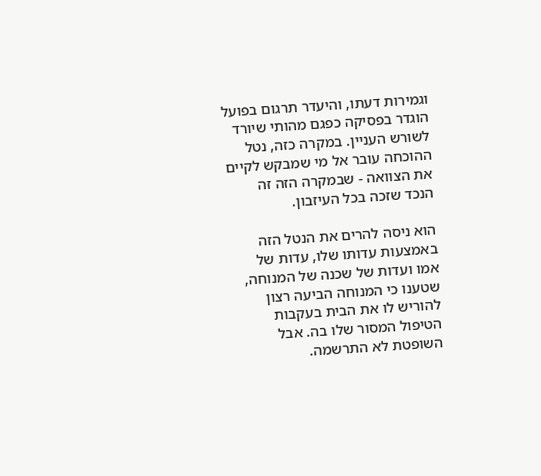וגמירות דעתו, והיעדר תרגום בפועל הוגדר בפסיקה כפגם מהותי שיורד לשורש העניין. במקרה כזה, נטל ההוכחה עובר אל מי שמבקש לקיים את הצוואה - שבמקרה הזה זה הנכד שזכה בכל העיזבון.

הוא ניסה להרים את הנטל הזה באמצעות עדותו שלו, עדות של אמו ועדות של שכנה של המנוחה, שטענו כי המנוחה הביעה רצון להוריש לו את הבית בעקבות הטיפול המסור שלו בה. אבל השופטת לא התרשמה.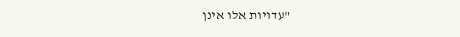"עדויות אלו אינן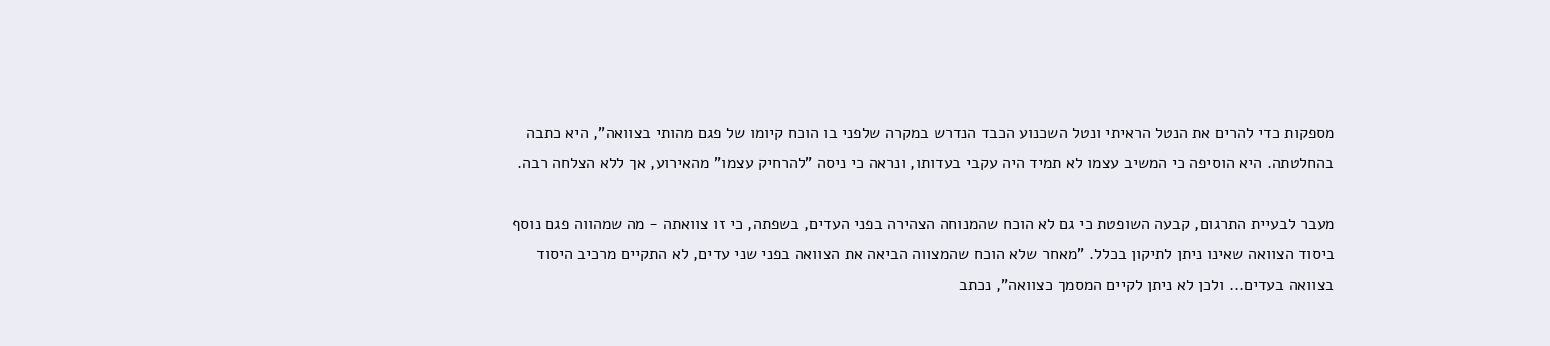מספקות כדי להרים את הנטל הראיתי ונטל השכנוע הכבד הנדרש במקרה שלפני בו הוכח קיומו של פגם מהותי בצוואה", היא כתבה בהחלטתה. היא הוסיפה כי המשיב עצמו לא תמיד היה עקבי בעדותו, ונראה כי ניסה "להרחיק עצמו" מהאירוע, אך ללא הצלחה רבה.

מעבר לבעיית התרגום, קבעה השופטת כי גם לא הוכח שהמנוחה הצהירה בפני העדים, בשפתה, כי זו צוואתה - מה שמהווה פגם נוסף ביסוד הצוואה שאינו ניתן לתיקון בכלל. "מאחר שלא הוכח שהמצווה הביאה את הצוואה בפני שני עדים, לא התקיים מרכיב היסוד בצוואה בעדים... ולכן לא ניתן לקיים המסמך כצוואה", נכתב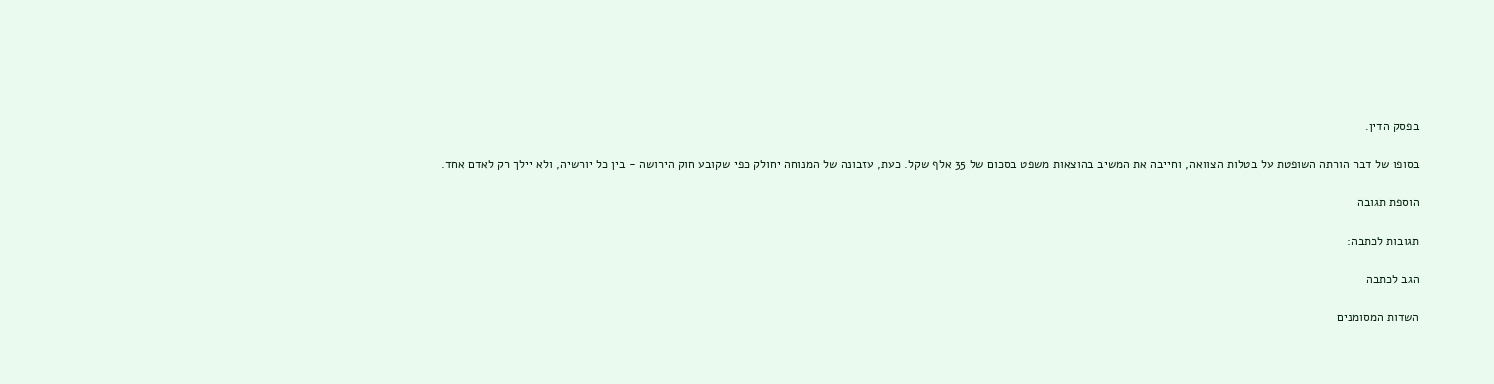בפסק הדין.

בסופו של דבר הורתה השופטת על בטלות הצוואה, וחייבה את המשיב בהוצאות משפט בסכום של 35 אלף שקל. כעת, עזבונה של המנוחה יחולק כפי שקובע חוק הירושה - בין כל יורשיה, ולא יילך רק לאדם אחד.

הוספת תגובה

תגובות לכתבה:

הגב לכתבה

השדות המסומנים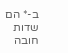ב-* הם שדות חובה